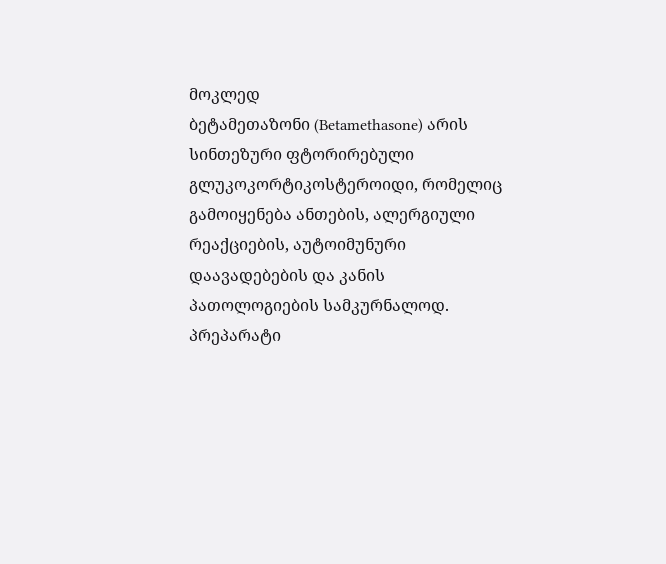მოკლედ
ბეტამეთაზონი (Betamethasone) არის სინთეზური ფტორირებული გლუკოკორტიკოსტეროიდი, რომელიც გამოიყენება ანთების, ალერგიული რეაქციების, აუტოიმუნური დაავადებების და კანის პათოლოგიების სამკურნალოდ. პრეპარატი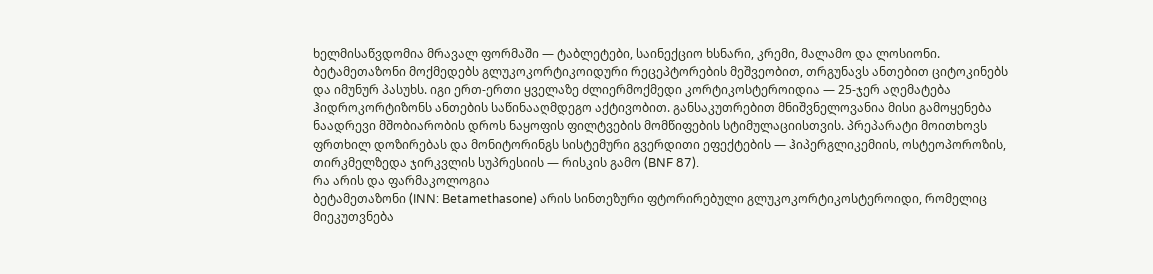ხელმისაწვდომია მრავალ ფორმაში — ტაბლეტები, საინექციო ხსნარი, კრემი, მალამო და ლოსიონი. ბეტამეთაზონი მოქმედებს გლუკოკორტიკოიდური რეცეპტორების მეშვეობით, თრგუნავს ანთებით ციტოკინებს და იმუნურ პასუხს. იგი ერთ-ერთი ყველაზე ძლიერმოქმედი კორტიკოსტეროიდია — 25-ჯერ აღემატება ჰიდროკორტიზონს ანთების საწინააღმდეგო აქტივობით. განსაკუთრებით მნიშვნელოვანია მისი გამოყენება ნაადრევი მშობიარობის დროს ნაყოფის ფილტვების მომწიფების სტიმულაციისთვის. პრეპარატი მოითხოვს ფრთხილ დოზირებას და მონიტორინგს სისტემური გვერდითი ეფექტების — ჰიპერგლიკემიის, ოსტეოპოროზის, თირკმელზედა ჯირკვლის სუპრესიის — რისკის გამო (BNF 87).
რა არის და ფარმაკოლოგია
ბეტამეთაზონი (INN: Betamethasone) არის სინთეზური ფტორირებული გლუკოკორტიკოსტეროიდი, რომელიც მიეკუთვნება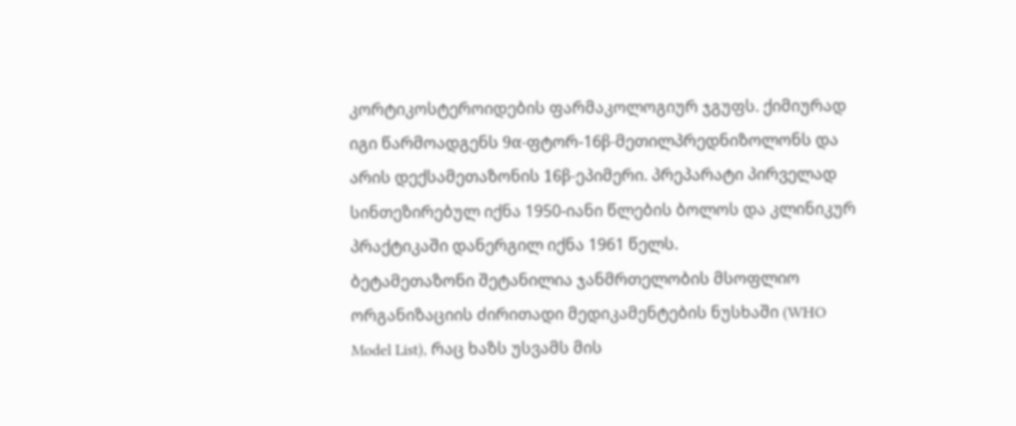კორტიკოსტეროიდების ფარმაკოლოგიურ ჯგუფს. ქიმიურად იგი წარმოადგენს 9α-ფტორ-16β-მეთილპრედნიზოლონს და არის დექსამეთაზონის 16β-ეპიმერი. პრეპარატი პირველად სინთეზირებულ იქნა 1950-იანი წლების ბოლოს და კლინიკურ პრაქტიკაში დანერგილ იქნა 1961 წელს.
ბეტამეთაზონი შეტანილია ჯანმრთელობის მსოფლიო ორგანიზაციის ძირითადი მედიკამენტების ნუსხაში (WHO Model List), რაც ხაზს უსვამს მის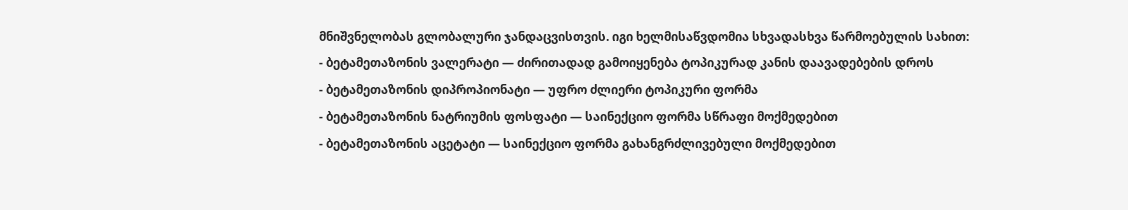მნიშვნელობას გლობალური ჯანდაცვისთვის. იგი ხელმისაწვდომია სხვადასხვა წარმოებულის სახით:
- ბეტამეთაზონის ვალერატი — ძირითადად გამოიყენება ტოპიკურად კანის დაავადებების დროს
- ბეტამეთაზონის დიპროპიონატი — უფრო ძლიერი ტოპიკური ფორმა
- ბეტამეთაზონის ნატრიუმის ფოსფატი — საინექციო ფორმა სწრაფი მოქმედებით
- ბეტამეთაზონის აცეტატი — საინექციო ფორმა გახანგრძლივებული მოქმედებით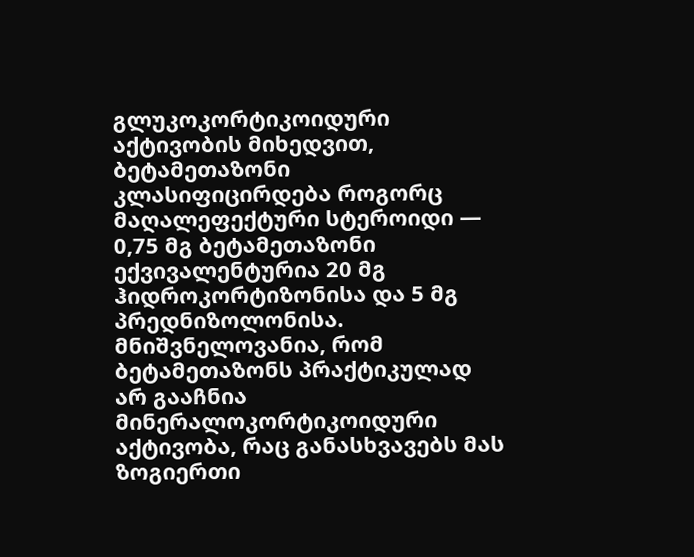გლუკოკორტიკოიდური აქტივობის მიხედვით, ბეტამეთაზონი კლასიფიცირდება როგორც მაღალეფექტური სტეროიდი — 0,75 მგ ბეტამეთაზონი ექვივალენტურია 20 მგ ჰიდროკორტიზონისა და 5 მგ პრედნიზოლონისა. მნიშვნელოვანია, რომ ბეტამეთაზონს პრაქტიკულად არ გააჩნია მინერალოკორტიკოიდური აქტივობა, რაც განასხვავებს მას ზოგიერთი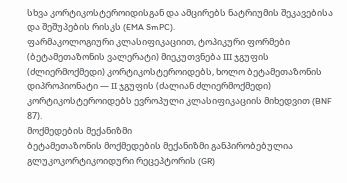სხვა კორტიკოსტეროიდისგან და ამცირებს ნატრიუმის შეკავებისა და შეშუპების რისკს (EMA SmPC).
ფარმაკოლოგიური კლასიფიკაციით, ტოპიკური ფორმები (ბეტამეთაზონის ვალერატი) მიეკუთვნება III ჯგუფის (ძლიერმოქმედი) კორტიკოსტეროიდებს, ხოლო ბეტამეთაზონის დიპროპიონატი — II ჯგუფის (ძალიან ძლიერმოქმედი) კორტიკოსტეროიდებს ევროპული კლასიფიკაციის მიხედვით (BNF 87).
მოქმედების მექანიზმი
ბეტამეთაზონის მოქმედების მექანიზმი განპირობებულია გლუკოკორტიკოიდური რეცეპტორის (GR)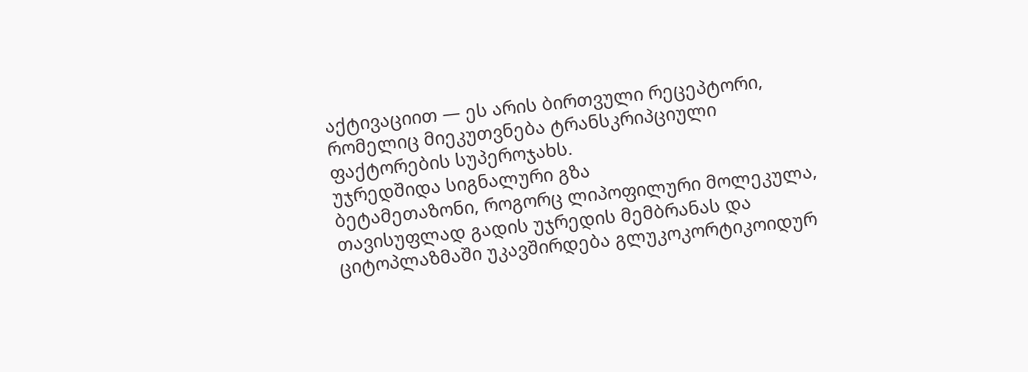აქტივაციით — ეს არის ბირთვული რეცეპტორი, რომელიც მიეკუთვნება ტრანსკრიპციული ფაქტორების სუპეროჯახს.
უჯრედშიდა სიგნალური გზა
ბეტამეთაზონი, როგორც ლიპოფილური მოლეკულა, თავისუფლად გადის უჯრედის მემბრანას და ციტოპლაზმაში უკავშირდება გლუკოკორტიკოიდურ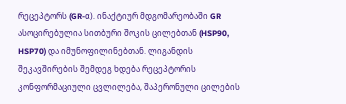რეცეპტორს (GR-α). ინაქტიურ მდგომარეობაში GR ასოცირებულია სითბური შოკის ცილებთან (HSP90, HSP70) და იმუნოფილინებთან. ლიგანდის შეკავშირების შემდეგ ხდება რეცეპტორის კონფორმაციული ცვლილება, შაპერონული ცილების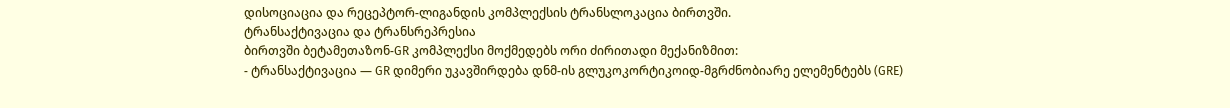დისოციაცია და რეცეპტორ-ლიგანდის კომპლექსის ტრანსლოკაცია ბირთვში.
ტრანსაქტივაცია და ტრანსრეპრესია
ბირთვში ბეტამეთაზონ-GR კომპლექსი მოქმედებს ორი ძირითადი მექანიზმით:
- ტრანსაქტივაცია — GR დიმერი უკავშირდება დნმ-ის გლუკოკორტიკოიდ-მგრძნობიარე ელემენტებს (GRE)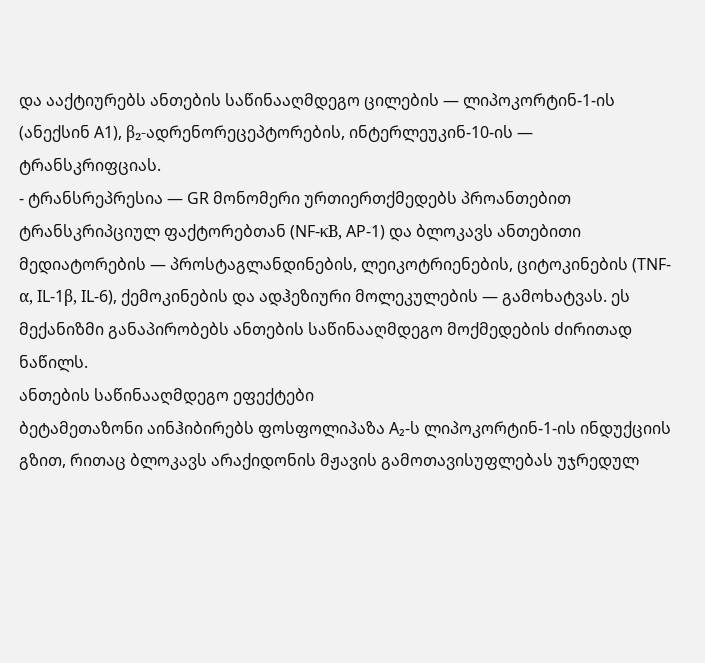და ააქტიურებს ანთების საწინააღმდეგო ცილების — ლიპოკორტინ-1-ის (ანექსინ A1), β₂-ადრენორეცეპტორების, ინტერლეუკინ-10-ის — ტრანსკრიფციას.
- ტრანსრეპრესია — GR მონომერი ურთიერთქმედებს პროანთებით ტრანსკრიპციულ ფაქტორებთან (NF-κB, AP-1) და ბლოკავს ანთებითი მედიატორების — პროსტაგლანდინების, ლეიკოტრიენების, ციტოკინების (TNF-α, IL-1β, IL-6), ქემოკინების და ადჰეზიური მოლეკულების — გამოხატვას. ეს მექანიზმი განაპირობებს ანთების საწინააღმდეგო მოქმედების ძირითად ნაწილს.
ანთების საწინააღმდეგო ეფექტები
ბეტამეთაზონი აინჰიბირებს ფოსფოლიპაზა A₂-ს ლიპოკორტინ-1-ის ინდუქციის გზით, რითაც ბლოკავს არაქიდონის მჟავის გამოთავისუფლებას უჯრედულ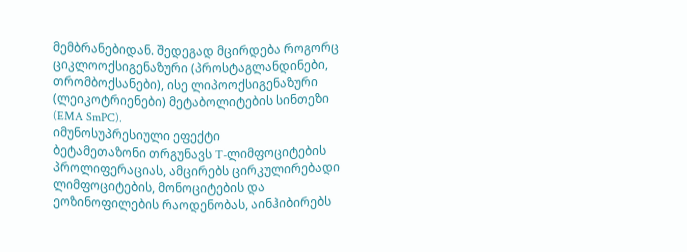მემბრანებიდან. შედეგად მცირდება როგორც ციკლოოქსიგენაზური (პროსტაგლანდინები, თრომბოქსანები), ისე ლიპოოქსიგენაზური (ლეიკოტრიენები) მეტაბოლიტების სინთეზი (EMA SmPC).
იმუნოსუპრესიული ეფექტი
ბეტამეთაზონი თრგუნავს T-ლიმფოციტების პროლიფერაციას, ამცირებს ცირკულირებადი ლიმფოციტების, მონოციტების და ეოზინოფილების რაოდენობას, აინჰიბირებს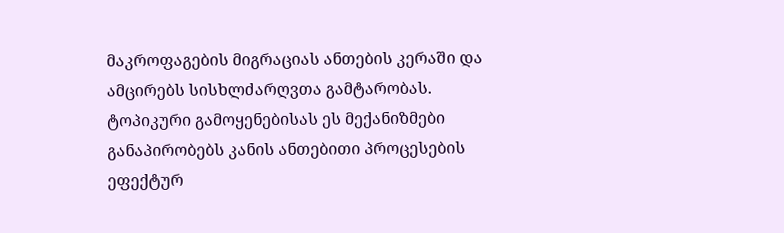მაკროფაგების მიგრაციას ანთების კერაში და ამცირებს სისხლძარღვთა გამტარობას. ტოპიკური გამოყენებისას ეს მექანიზმები განაპირობებს კანის ანთებითი პროცესების ეფექტურ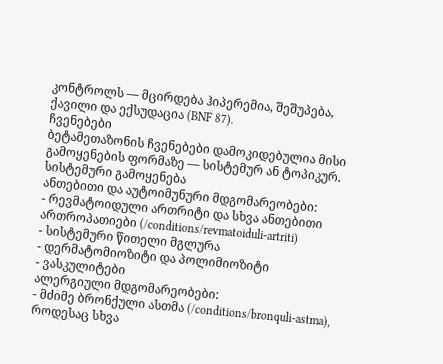კონტროლს — მცირდება ჰიპერემია, შეშუპება, ქავილი და ექსუდაცია (BNF 87).
ჩვენებები
ბეტამეთაზონის ჩვენებები დამოკიდებულია მისი გამოყენების ფორმაზე — სისტემურ ან ტოპიკურ.
სისტემური გამოყენება
ანთებითი და აუტოიმუნური მდგომარეობები:
- რევმატოიდული ართრიტი და სხვა ანთებითი ართროპათიები (/conditions/revmatoiduli-artriti)
- სისტემური წითელი მგლურა
- დერმატომიოზიტი და პოლიმიოზიტი
- ვასკულიტები
ალერგიული მდგომარეობები:
- მძიმე ბრონქული ასთმა (/conditions/bronquli-astma), როდესაც სხვა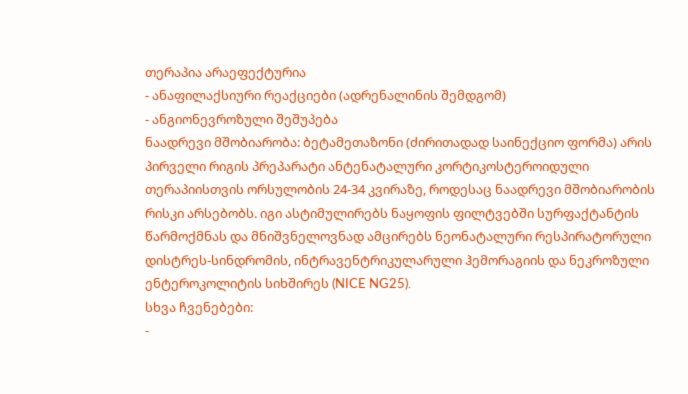თერაპია არაეფექტურია
- ანაფილაქსიური რეაქციები (ადრენალინის შემდგომ)
- ანგიონევროზული შეშუპება
ნაადრევი მშობიარობა: ბეტამეთაზონი (ძირითადად საინექციო ფორმა) არის პირველი რიგის პრეპარატი ანტენატალური კორტიკოსტეროიდული თერაპიისთვის ორსულობის 24-34 კვირაზე, როდესაც ნაადრევი მშობიარობის რისკი არსებობს. იგი ასტიმულირებს ნაყოფის ფილტვებში სურფაქტანტის წარმოქმნას და მნიშვნელოვნად ამცირებს ნეონატალური რესპირატორული დისტრეს-სინდრომის, ინტრავენტრიკულარული ჰემორაგიის და ნეკროზული ენტეროკოლიტის სიხშირეს (NICE NG25).
სხვა ჩვენებები:
-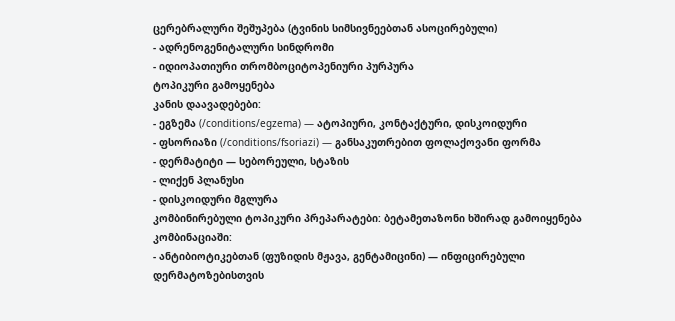ცერებრალური შეშუპება (ტვინის სიმსივნეებთან ასოცირებული)
- ადრენოგენიტალური სინდრომი
- იდიოპათიური თრომბოციტოპენიური პურპურა
ტოპიკური გამოყენება
კანის დაავადებები:
- ეგზემა (/conditions/egzema) — ატოპიური, კონტაქტური, დისკოიდური
- ფსორიაზი (/conditions/fsoriazi) — განსაკუთრებით ფოლაქოვანი ფორმა
- დერმატიტი — სებორეული, სტაზის
- ლიქენ პლანუსი
- დისკოიდური მგლურა
კომბინირებული ტოპიკური პრეპარატები: ბეტამეთაზონი ხშირად გამოიყენება კომბინაციაში:
- ანტიბიოტიკებთან (ფუზიდის მჟავა, გენტამიცინი) — ინფიცირებული დერმატოზებისთვის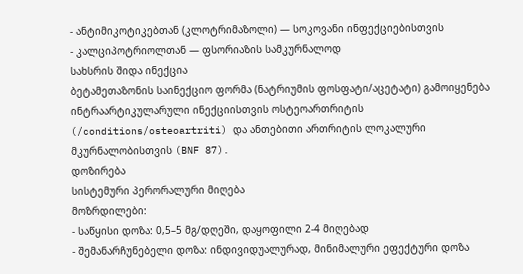- ანტიმიკოტიკებთან (კლოტრიმაზოლი) — სოკოვანი ინფექციებისთვის
- კალციპოტრიოლთან — ფსორიაზის სამკურნალოდ
სახსრის შიდა ინექცია
ბეტამეთაზონის საინექციო ფორმა (ნატრიუმის ფოსფატი/აცეტატი) გამოიყენება ინტრაარტიკულარული ინექციისთვის ოსტეოართრიტის (/conditions/osteoartriti) და ანთებითი ართრიტის ლოკალური მკურნალობისთვის (BNF 87).
დოზირება
სისტემური პერორალური მიღება
მოზრდილები:
- საწყისი დოზა: 0,5–5 მგ/დღეში, დაყოფილი 2-4 მიღებად
- შემანარჩუნებელი დოზა: ინდივიდუალურად, მინიმალური ეფექტური დოზა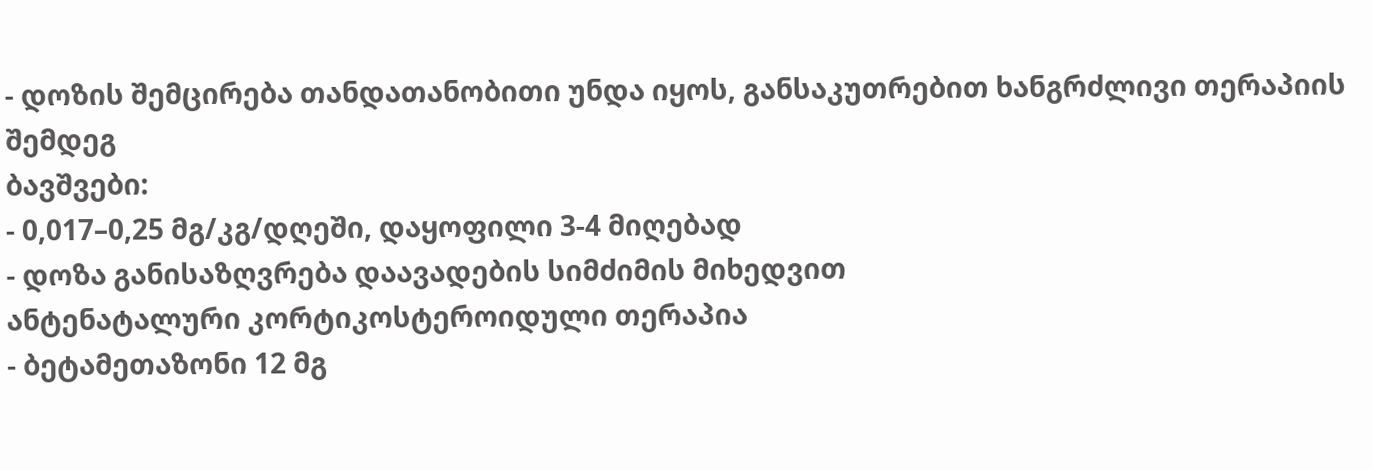- დოზის შემცირება თანდათანობითი უნდა იყოს, განსაკუთრებით ხანგრძლივი თერაპიის შემდეგ
ბავშვები:
- 0,017–0,25 მგ/კგ/დღეში, დაყოფილი 3-4 მიღებად
- დოზა განისაზღვრება დაავადების სიმძიმის მიხედვით
ანტენატალური კორტიკოსტეროიდული თერაპია
- ბეტამეთაზონი 12 მგ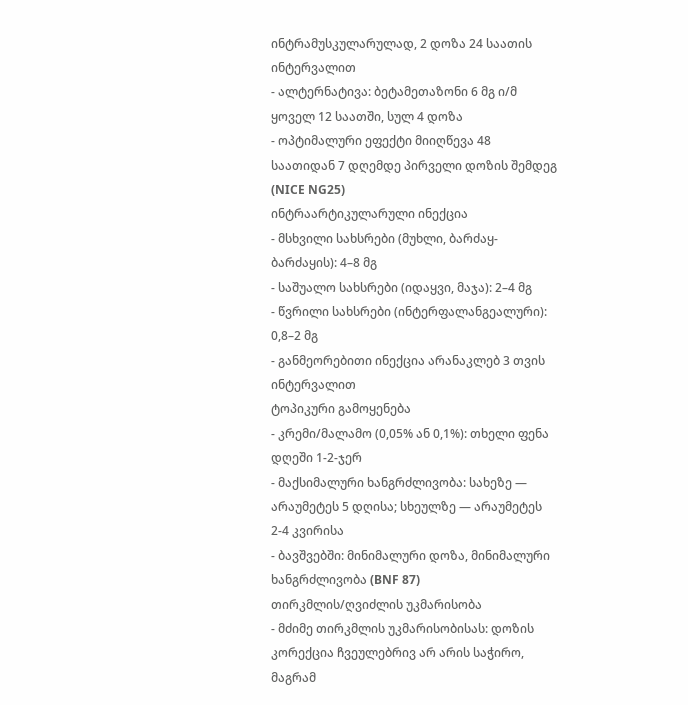ინტრამუსკულარულად, 2 დოზა 24 საათის ინტერვალით
- ალტერნატივა: ბეტამეთაზონი 6 მგ ი/მ ყოველ 12 საათში, სულ 4 დოზა
- ოპტიმალური ეფექტი მიიღწევა 48 საათიდან 7 დღემდე პირველი დოზის შემდეგ (NICE NG25)
ინტრაარტიკულარული ინექცია
- მსხვილი სახსრები (მუხლი, ბარძაყ-ბარძაყის): 4–8 მგ
- საშუალო სახსრები (იდაყვი, მაჯა): 2–4 მგ
- წვრილი სახსრები (ინტერფალანგეალური): 0,8–2 მგ
- განმეორებითი ინექცია არანაკლებ 3 თვის ინტერვალით
ტოპიკური გამოყენება
- კრემი/მალამო (0,05% ან 0,1%): თხელი ფენა დღეში 1-2-ჯერ
- მაქსიმალური ხანგრძლივობა: სახეზე — არაუმეტეს 5 დღისა; სხეულზე — არაუმეტეს 2-4 კვირისა
- ბავშვებში: მინიმალური დოზა, მინიმალური ხანგრძლივობა (BNF 87)
თირკმლის/ღვიძლის უკმარისობა
- მძიმე თირკმლის უკმარისობისას: დოზის კორექცია ჩვეულებრივ არ არის საჭირო, მაგრამ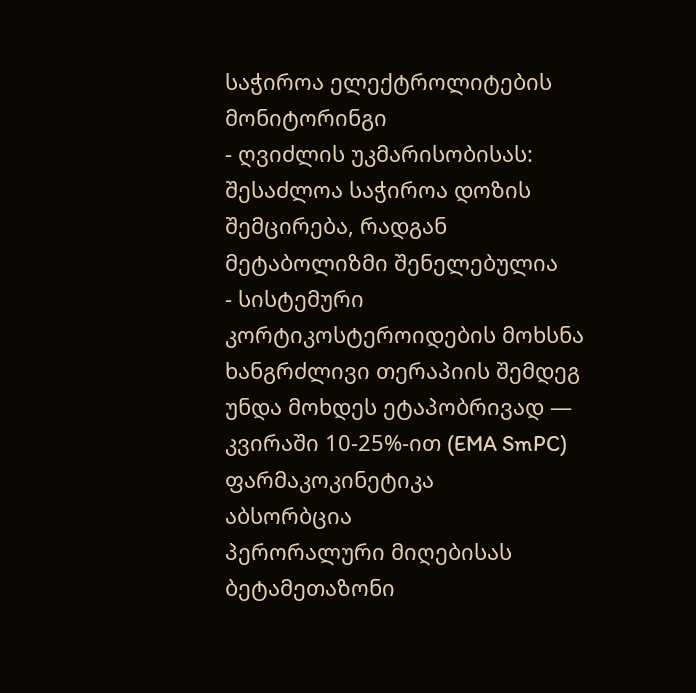საჭიროა ელექტროლიტების მონიტორინგი
- ღვიძლის უკმარისობისას: შესაძლოა საჭიროა დოზის შემცირება, რადგან მეტაბოლიზმი შენელებულია
- სისტემური კორტიკოსტეროიდების მოხსნა ხანგრძლივი თერაპიის შემდეგ უნდა მოხდეს ეტაპობრივად — კვირაში 10-25%-ით (EMA SmPC)
ფარმაკოკინეტიკა
აბსორბცია
პერორალური მიღებისას ბეტამეთაზონი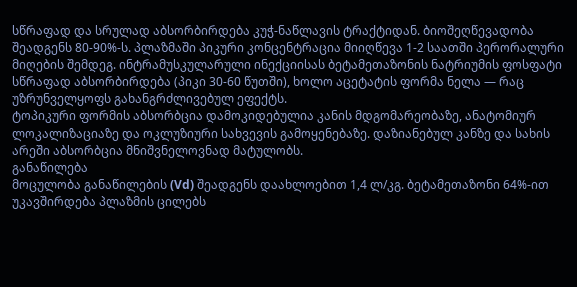სწრაფად და სრულად აბსორბირდება კუჭ-ნაწლავის ტრაქტიდან. ბიოშეღწევადობა შეადგენს 80-90%-ს. პლაზმაში პიკური კონცენტრაცია მიიღწევა 1-2 საათში პერორალური მიღების შემდეგ. ინტრამუსკულარული ინექციისას ბეტამეთაზონის ნატრიუმის ფოსფატი სწრაფად აბსორბირდება (პიკი 30-60 წუთში), ხოლო აცეტატის ფორმა ნელა — რაც უზრუნველყოფს გახანგრძლივებულ ეფექტს.
ტოპიკური ფორმის აბსორბცია დამოკიდებულია კანის მდგომარეობაზე, ანატომიურ ლოკალიზაციაზე და ოკლუზიური სახვევის გამოყენებაზე. დაზიანებულ კანზე და სახის არეში აბსორბცია მნიშვნელოვნად მატულობს.
განაწილება
მოცულობა განაწილების (Vd) შეადგენს დაახლოებით 1,4 ლ/კგ. ბეტამეთაზონი 64%-ით უკავშირდება პლაზმის ცილებს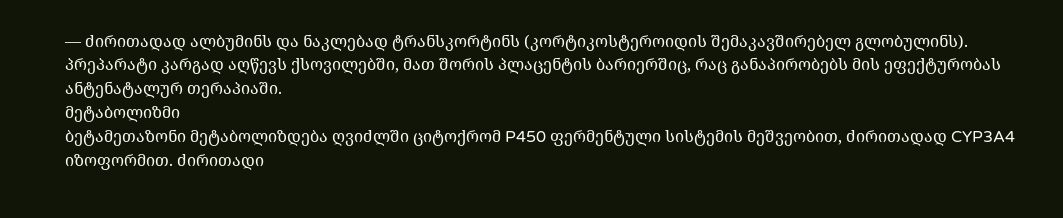— ძირითადად ალბუმინს და ნაკლებად ტრანსკორტინს (კორტიკოსტეროიდის შემაკავშირებელ გლობულინს). პრეპარატი კარგად აღწევს ქსოვილებში, მათ შორის პლაცენტის ბარიერშიც, რაც განაპირობებს მის ეფექტურობას ანტენატალურ თერაპიაში.
მეტაბოლიზმი
ბეტამეთაზონი მეტაბოლიზდება ღვიძლში ციტოქრომ P450 ფერმენტული სისტემის მეშვეობით, ძირითადად CYP3A4 იზოფორმით. ძირითადი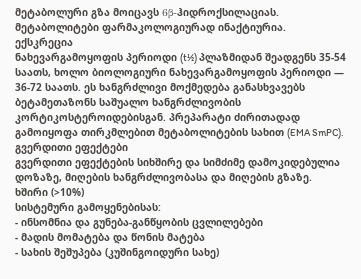მეტაბოლური გზა მოიცავს 6β-ჰიდროქსილაციას. მეტაბოლიტები ფარმაკოლოგიურად ინაქტიურია.
ექსკრეცია
ნახევარგამოყოფის პერიოდი (t½) პლაზმიდან შეადგენს 35-54 საათს, ხოლო ბიოლოგიური ნახევარგამოყოფის პერიოდი — 36-72 საათს. ეს ხანგრძლივი მოქმედება განასხვავებს ბეტამეთაზონს საშუალო ხანგრძლივობის კორტიკოსტეროიდებისგან. პრეპარატი ძირითადად გამოიყოფა თირკმლებით მეტაბოლიტების სახით (EMA SmPC).
გვერდითი ეფექტები
გვერდითი ეფექტების სიხშირე და სიმძიმე დამოკიდებულია დოზაზე, მიღების ხანგრძლივობასა და მიღების გზაზე.
ხშირი (>10%)
სისტემური გამოყენებისას:
- ინსომნია და გუნება-განწყობის ცვლილებები
- მადის მომატება და წონის მატება
- სახის შეშუპება (კუშინგოიდური სახე)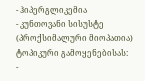- ჰიპერგლიკემია
- კუნთოვანი სისუსტე (პროქსიმალური მიოპათია)
ტოპიკური გამოყენებისას:
-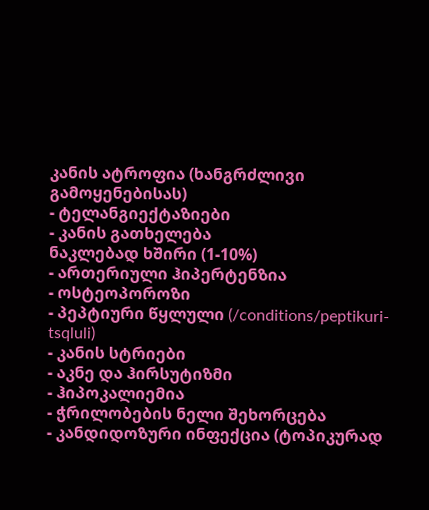კანის ატროფია (ხანგრძლივი გამოყენებისას)
- ტელანგიექტაზიები
- კანის გათხელება
ნაკლებად ხშირი (1-10%)
- ართერიული ჰიპერტენზია
- ოსტეოპოროზი
- პეპტიური წყლული (/conditions/peptikuri-tsqluli)
- კანის სტრიები
- აკნე და ჰირსუტიზმი
- ჰიპოკალიემია
- ჭრილობების ნელი შეხორცება
- კანდიდოზური ინფექცია (ტოპიკურად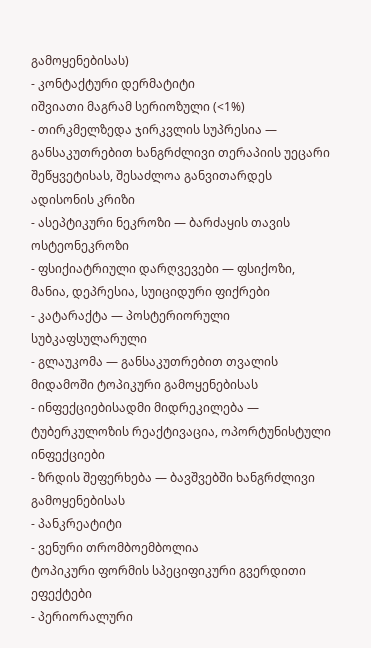გამოყენებისას)
- კონტაქტური დერმატიტი
იშვიათი მაგრამ სერიოზული (<1%)
- თირკმელზედა ჯირკვლის სუპრესია — განსაკუთრებით ხანგრძლივი თერაპიის უეცარი შეწყვეტისას, შესაძლოა განვითარდეს ადისონის კრიზი
- ასეპტიკური ნეკროზი — ბარძაყის თავის ოსტეონეკროზი
- ფსიქიატრიული დარღვევები — ფსიქოზი, მანია, დეპრესია, სუიციდური ფიქრები
- კატარაქტა — პოსტერიორული სუბკაფსულარული
- გლაუკომა — განსაკუთრებით თვალის მიდამოში ტოპიკური გამოყენებისას
- ინფექციებისადმი მიდრეკილება — ტუბერკულოზის რეაქტივაცია, ოპორტუნისტული ინფექციები
- ზრდის შეფერხება — ბავშვებში ხანგრძლივი გამოყენებისას
- პანკრეატიტი
- ვენური თრომბოემბოლია
ტოპიკური ფორმის სპეციფიკური გვერდითი ეფექტები
- პერიორალური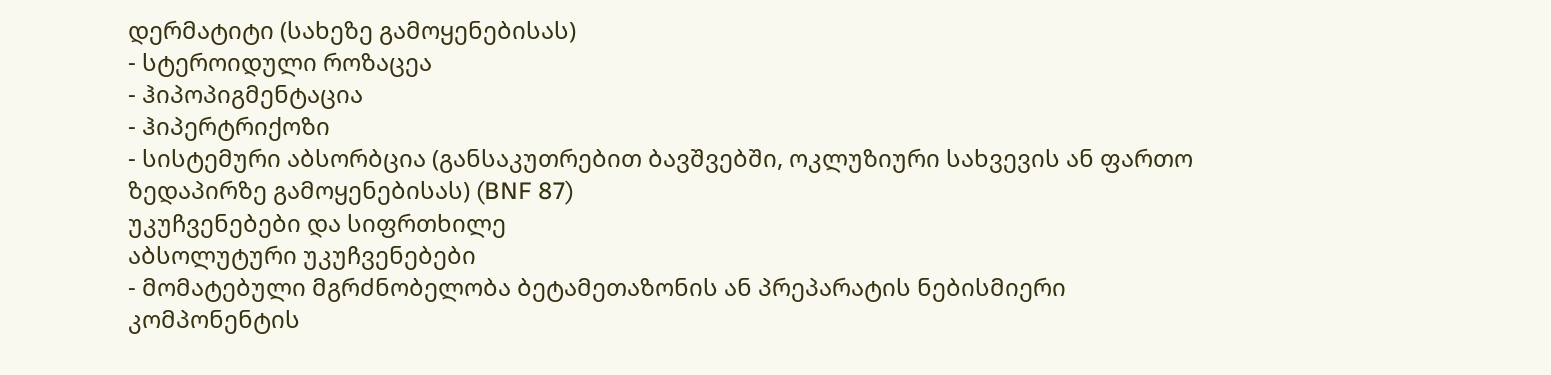დერმატიტი (სახეზე გამოყენებისას)
- სტეროიდული როზაცეა
- ჰიპოპიგმენტაცია
- ჰიპერტრიქოზი
- სისტემური აბსორბცია (განსაკუთრებით ბავშვებში, ოკლუზიური სახვევის ან ფართო ზედაპირზე გამოყენებისას) (BNF 87)
უკუჩვენებები და სიფრთხილე
აბსოლუტური უკუჩვენებები
- მომატებული მგრძნობელობა ბეტამეთაზონის ან პრეპარატის ნებისმიერი კომპონენტის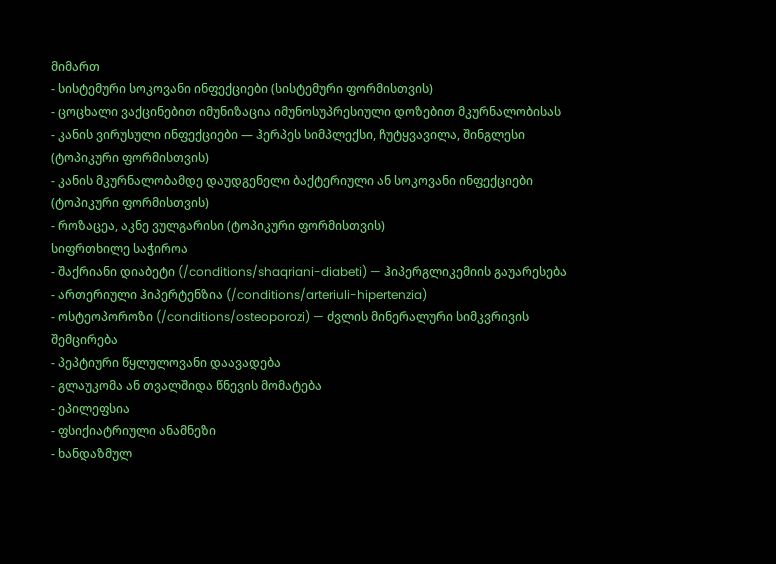მიმართ
- სისტემური სოკოვანი ინფექციები (სისტემური ფორმისთვის)
- ცოცხალი ვაქცინებით იმუნიზაცია იმუნოსუპრესიული დოზებით მკურნალობისას
- კანის ვირუსული ინფექციები — ჰერპეს სიმპლექსი, ჩუტყვავილა, შინგლესი (ტოპიკური ფორმისთვის)
- კანის მკურნალობამდე დაუდგენელი ბაქტერიული ან სოკოვანი ინფექციები (ტოპიკური ფორმისთვის)
- როზაცეა, აკნე ვულგარისი (ტოპიკური ფორმისთვის)
სიფრთხილე საჭიროა
- შაქრიანი დიაბეტი (/conditions/shaqriani-diabeti) — ჰიპერგლიკემიის გაუარესება
- ართერიული ჰიპერტენზია (/conditions/arteriuli-hipertenzia)
- ოსტეოპოროზი (/conditions/osteoporozi) — ძვლის მინერალური სიმკვრივის შემცირება
- პეპტიური წყლულოვანი დაავადება
- გლაუკომა ან თვალშიდა წნევის მომატება
- ეპილეფსია
- ფსიქიატრიული ანამნეზი
- ხანდაზმულ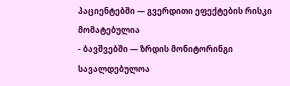პაციენტებში — გვერდითი ეფექტების რისკი მომატებულია
- ბავშვებში — ზრდის მონიტორინგი სავალდებულოა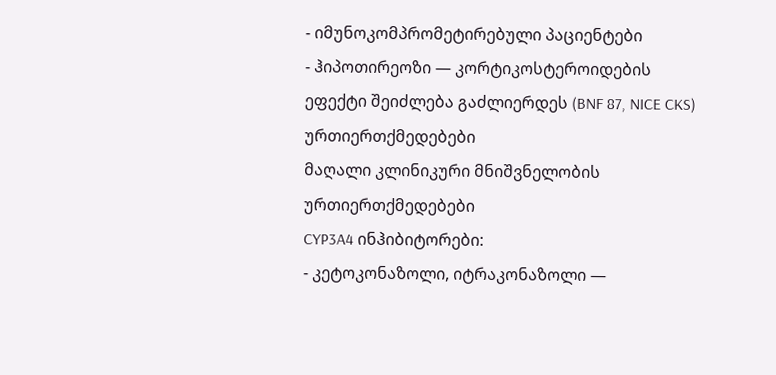- იმუნოკომპრომეტირებული პაციენტები
- ჰიპოთირეოზი — კორტიკოსტეროიდების ეფექტი შეიძლება გაძლიერდეს (BNF 87, NICE CKS)
ურთიერთქმედებები
მაღალი კლინიკური მნიშვნელობის ურთიერთქმედებები
CYP3A4 ინჰიბიტორები:
- კეტოკონაზოლი, იტრაკონაზოლი —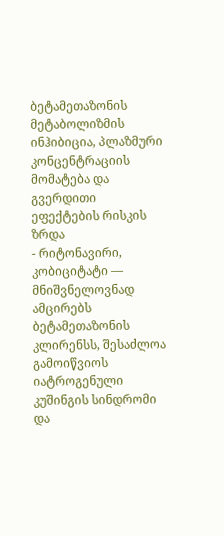ბეტამეთაზონის მეტაბოლიზმის ინჰიბიცია, პლაზმური კონცენტრაციის მომატება და გვერდითი ეფექტების რისკის ზრდა
- რიტონავირი, კობიციტატი — მნიშვნელოვნად ამცირებს ბეტამეთაზონის კლირენსს, შესაძლოა გამოიწვიოს იატროგენული კუშინგის სინდრომი და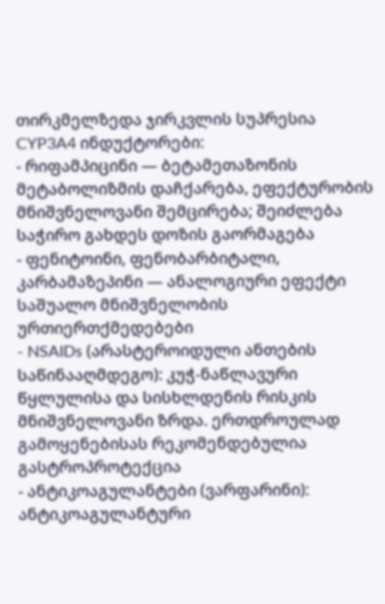თირკმელზედა ჯირკვლის სუპრესია
CYP3A4 ინდუქტორები:
- რიფამპიცინი — ბეტამეთაზონის მეტაბოლიზმის დაჩქარება, ეფექტურობის მნიშვნელოვანი შემცირება; შეიძლება საჭირო გახდეს დოზის გაორმაგება
- ფენიტოინი, ფენობარბიტალი, კარბამაზეპინი — ანალოგიური ეფექტი
საშუალო მნიშვნელობის ურთიერთქმედებები
- NSAIDs (არასტეროიდული ანთების საწინააღმდეგო): კუჭ-ნაწლავური წყლულისა და სისხლდენის რისკის მნიშვნელოვანი ზრდა. ერთდროულად გამოყენებისას რეკომენდებულია გასტროპროტექცია
- ანტიკოაგულანტები (ვარფარინი): ანტიკოაგულანტური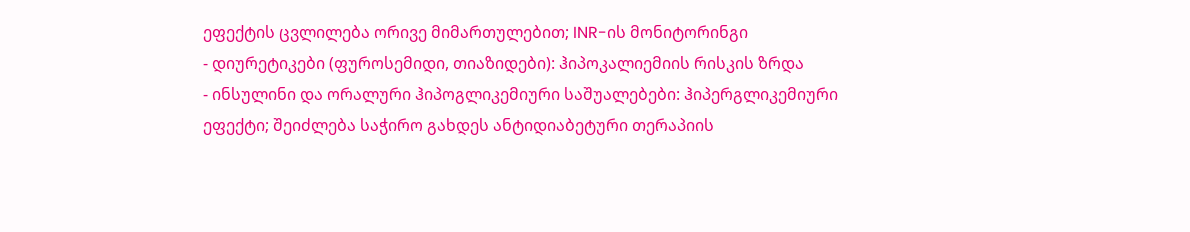ეფექტის ცვლილება ორივე მიმართულებით; INR-ის მონიტორინგი
- დიურეტიკები (ფუროსემიდი, თიაზიდები): ჰიპოკალიემიის რისკის ზრდა
- ინსულინი და ორალური ჰიპოგლიკემიური საშუალებები: ჰიპერგლიკემიური ეფექტი; შეიძლება საჭირო გახდეს ანტიდიაბეტური თერაპიის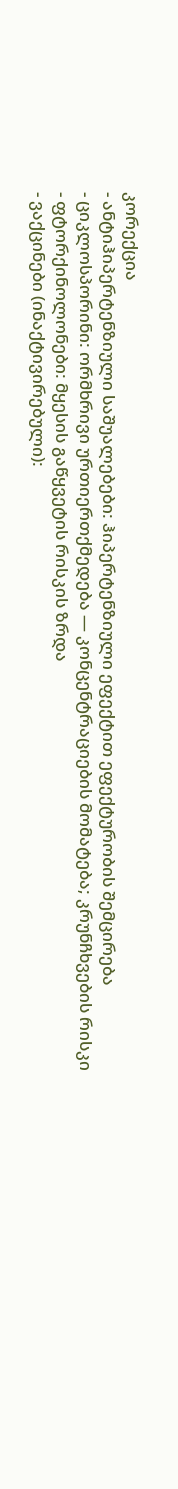კორექცია
- ანტიჰიპერტენზიული საშუალებები: ჰიპერტენზიული ეფექტით ეფექტურობის შემცირება
- ციკლოსპორინი: ორმხრივი ურთიერთქმედება — კონცენტრაციების მომატება; კრუნჩხვების რისკი
- ფტორქინოლონები: მყესის გაწყვეტის რისკის ზრდა
- ვაქცინები (ინაქტივირებული):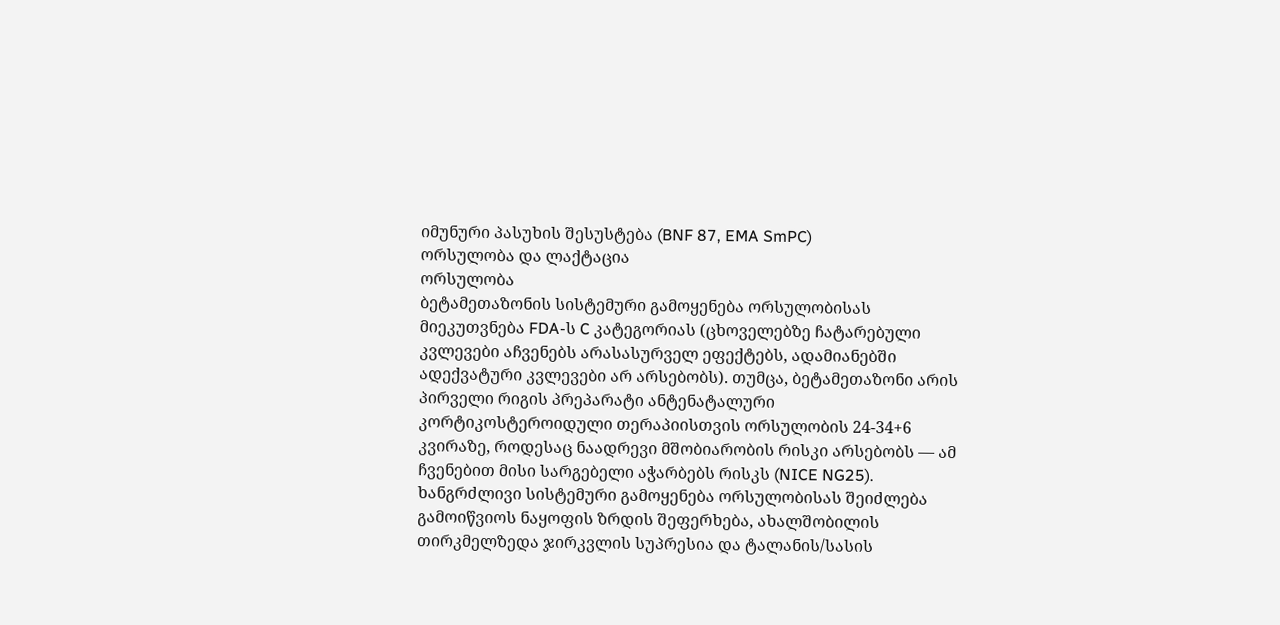იმუნური პასუხის შესუსტება (BNF 87, EMA SmPC)
ორსულობა და ლაქტაცია
ორსულობა
ბეტამეთაზონის სისტემური გამოყენება ორსულობისას მიეკუთვნება FDA-ს C კატეგორიას (ცხოველებზე ჩატარებული კვლევები აჩვენებს არასასურველ ეფექტებს, ადამიანებში ადექვატური კვლევები არ არსებობს). თუმცა, ბეტამეთაზონი არის პირველი რიგის პრეპარატი ანტენატალური კორტიკოსტეროიდული თერაპიისთვის ორსულობის 24-34+6 კვირაზე, როდესაც ნაადრევი მშობიარობის რისკი არსებობს — ამ ჩვენებით მისი სარგებელი აჭარბებს რისკს (NICE NG25).
ხანგრძლივი სისტემური გამოყენება ორსულობისას შეიძლება გამოიწვიოს ნაყოფის ზრდის შეფერხება, ახალშობილის თირკმელზედა ჯირკვლის სუპრესია და ტალანის/სასის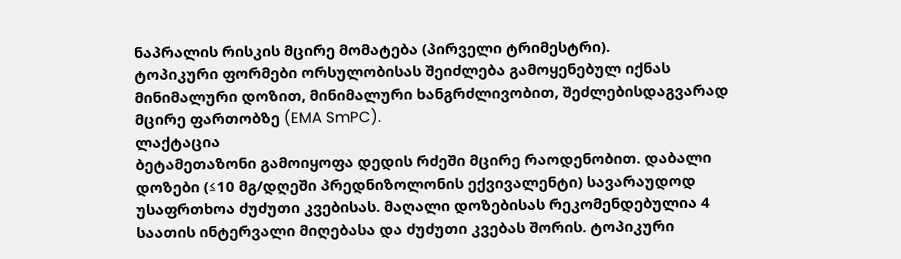ნაპრალის რისკის მცირე მომატება (პირველი ტრიმესტრი).
ტოპიკური ფორმები ორსულობისას შეიძლება გამოყენებულ იქნას მინიმალური დოზით, მინიმალური ხანგრძლივობით, შეძლებისდაგვარად მცირე ფართობზე (EMA SmPC).
ლაქტაცია
ბეტამეთაზონი გამოიყოფა დედის რძეში მცირე რაოდენობით. დაბალი დოზები (≤10 მგ/დღეში პრედნიზოლონის ექვივალენტი) სავარაუდოდ უსაფრთხოა ძუძუთი კვებისას. მაღალი დოზებისას რეკომენდებულია 4 საათის ინტერვალი მიღებასა და ძუძუთი კვებას შორის. ტოპიკური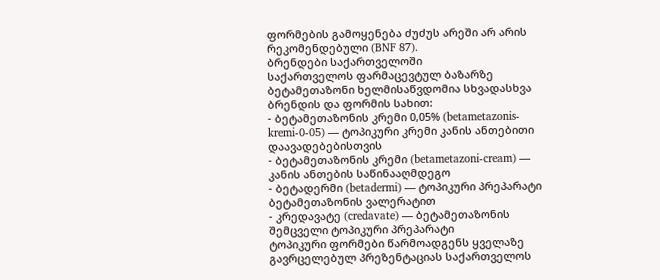ფორმების გამოყენება ძუძუს არეში არ არის რეკომენდებული (BNF 87).
ბრენდები საქართველოში
საქართველოს ფარმაცევტულ ბაზარზე ბეტამეთაზონი ხელმისაწვდომია სხვადასხვა ბრენდის და ფორმის სახით:
- ბეტამეთაზონის კრემი 0,05% (betametazonis-kremi-0-05) — ტოპიკური კრემი კანის ანთებითი დაავადებებისთვის
- ბეტამეთაზონის კრემი (betametazoni-cream) — კანის ანთების საწინააღმდეგო
- ბეტადერმი (betadermi) — ტოპიკური პრეპარატი ბეტამეთაზონის ვალერატით
- კრედავატე (credavate) — ბეტამეთაზონის შემცველი ტოპიკური პრეპარატი
ტოპიკური ფორმები წარმოადგენს ყველაზე გავრცელებულ პრეზენტაციას საქართველოს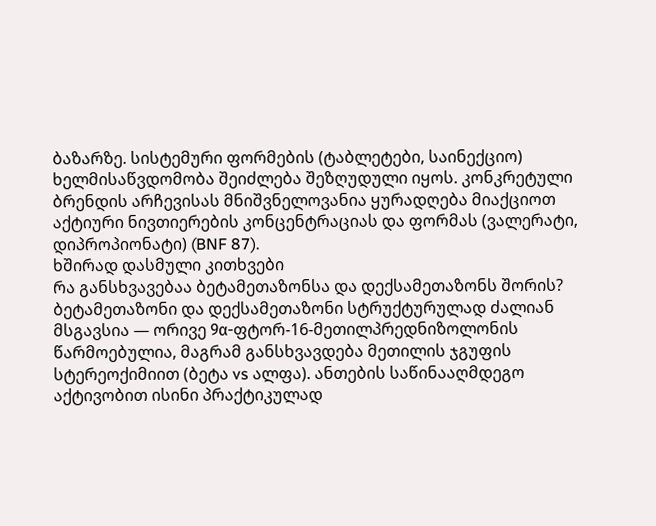ბაზარზე. სისტემური ფორმების (ტაბლეტები, საინექციო) ხელმისაწვდომობა შეიძლება შეზღუდული იყოს. კონკრეტული ბრენდის არჩევისას მნიშვნელოვანია ყურადღება მიაქციოთ აქტიური ნივთიერების კონცენტრაციას და ფორმას (ვალერატი, დიპროპიონატი) (BNF 87).
ხშირად დასმული კითხვები
რა განსხვავებაა ბეტამეთაზონსა და დექსამეთაზონს შორის?
ბეტამეთაზონი და დექსამეთაზონი სტრუქტურულად ძალიან მსგავსია — ორივე 9α-ფტორ-16-მეთილპრედნიზოლონის წარმოებულია, მაგრამ განსხვავდება მეთილის ჯგუფის სტერეოქიმიით (ბეტა vs ალფა). ანთების საწინააღმდეგო აქტივობით ისინი პრაქტიკულად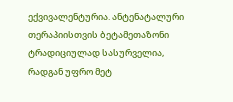ექვივალენტურია. ანტენატალური თერაპიისთვის ბეტამეთაზონი ტრადიციულად სასურველია, რადგან უფრო მეტ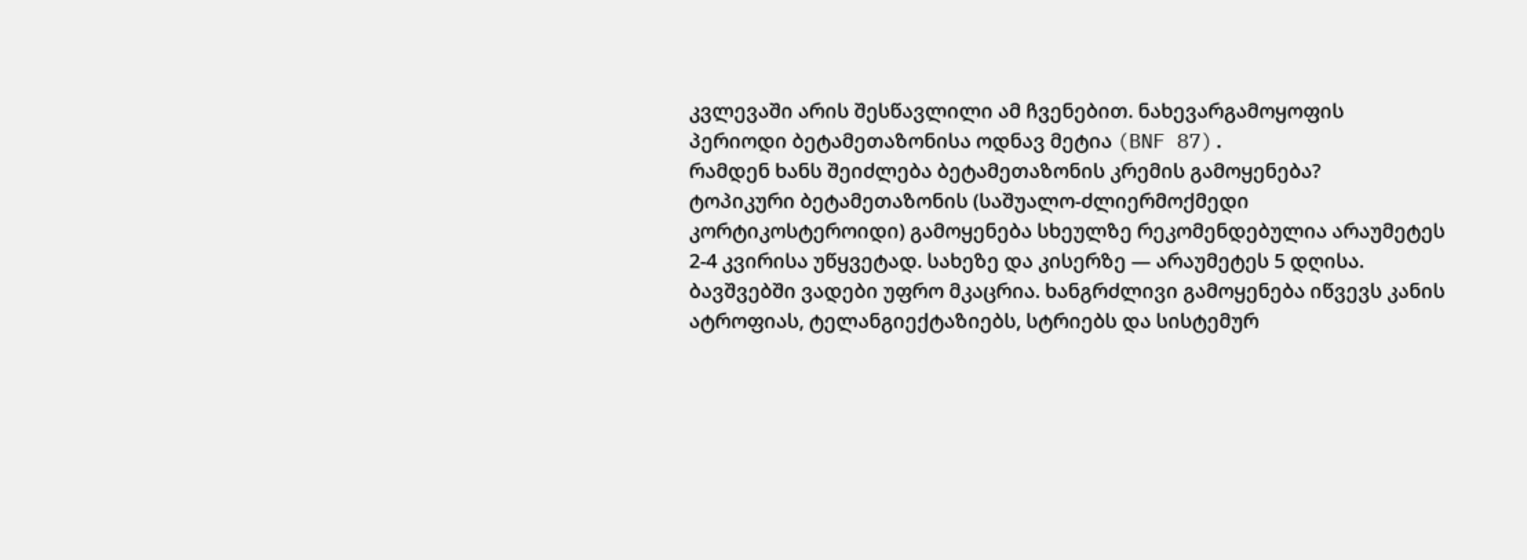კვლევაში არის შესწავლილი ამ ჩვენებით. ნახევარგამოყოფის პერიოდი ბეტამეთაზონისა ოდნავ მეტია (BNF 87).
რამდენ ხანს შეიძლება ბეტამეთაზონის კრემის გამოყენება?
ტოპიკური ბეტამეთაზონის (საშუალო-ძლიერმოქმედი კორტიკოსტეროიდი) გამოყენება სხეულზე რეკომენდებულია არაუმეტეს 2-4 კვირისა უწყვეტად. სახეზე და კისერზე — არაუმეტეს 5 დღისა. ბავშვებში ვადები უფრო მკაცრია. ხანგრძლივი გამოყენება იწვევს კანის ატროფიას, ტელანგიექტაზიებს, სტრიებს და სისტემურ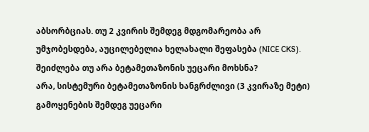აბსორბციას. თუ 2 კვირის შემდეგ მდგომარეობა არ უმჯობესდება, აუცილებელია ხელახალი შეფასება (NICE CKS).
შეიძლება თუ არა ბეტამეთაზონის უეცარი მოხსნა?
არა, სისტემური ბეტამეთაზონის ხანგრძლივი (3 კვირაზე მეტი) გამოყენების შემდეგ უეცარი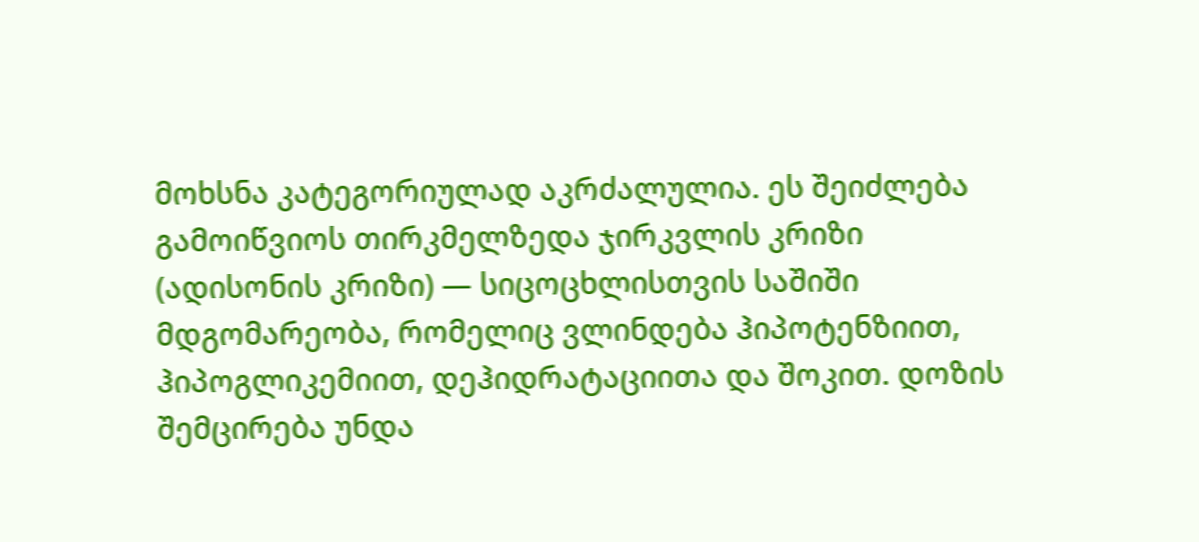მოხსნა კატეგორიულად აკრძალულია. ეს შეიძლება გამოიწვიოს თირკმელზედა ჯირკვლის კრიზი (ადისონის კრიზი) — სიცოცხლისთვის საშიში მდგომარეობა, რომელიც ვლინდება ჰიპოტენზიით, ჰიპოგლიკემიით, დეჰიდრატაციითა და შოკით. დოზის შემცირება უნდა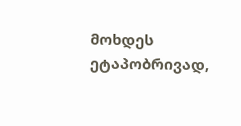მოხდეს ეტაპობრივად,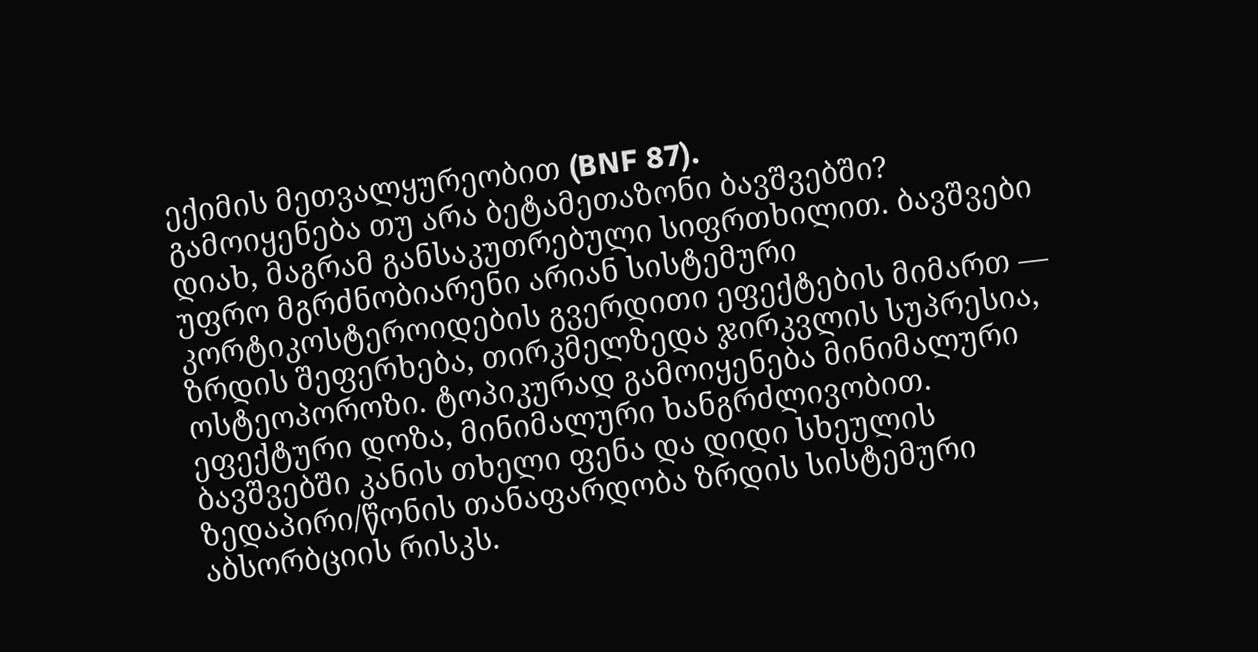ექიმის მეთვალყურეობით (BNF 87).
გამოიყენება თუ არა ბეტამეთაზონი ბავშვებში?
დიახ, მაგრამ განსაკუთრებული სიფრთხილით. ბავშვები უფრო მგრძნობიარენი არიან სისტემური კორტიკოსტეროიდების გვერდითი ეფექტების მიმართ — ზრდის შეფერხება, თირკმელზედა ჯირკვლის სუპრესია, ოსტეოპოროზი. ტოპიკურად გამოიყენება მინიმალური ეფექტური დოზა, მინიმალური ხანგრძლივობით. ბავშვებში კანის თხელი ფენა და დიდი სხეულის ზედაპირი/წონის თანაფარდობა ზრდის სისტემური აბსორბციის რისკს.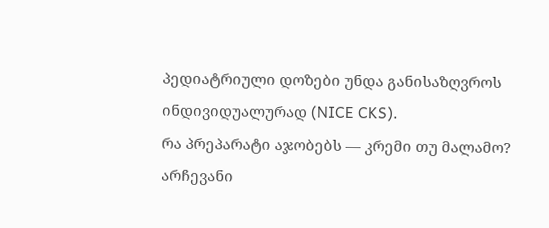პედიატრიული დოზები უნდა განისაზღვროს ინდივიდუალურად (NICE CKS).
რა პრეპარატი აჯობებს — კრემი თუ მალამო?
არჩევანი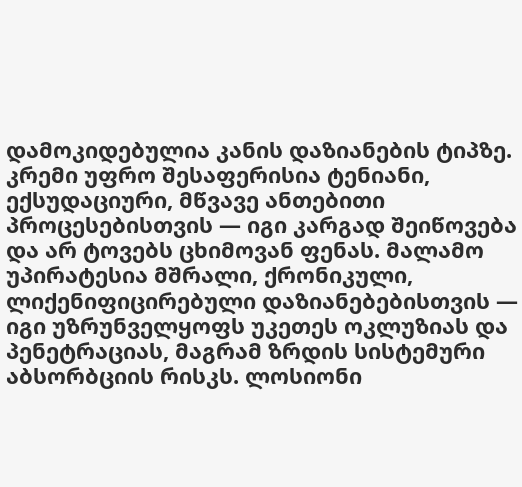დამოკიდებულია კანის დაზიანების ტიპზე. კრემი უფრო შესაფერისია ტენიანი, ექსუდაციური, მწვავე ანთებითი პროცესებისთვის — იგი კარგად შეიწოვება და არ ტოვებს ცხიმოვან ფენას. მალამო უპირატესია მშრალი, ქრონიკული, ლიქენიფიცირებული დაზიანებებისთვის — იგი უზრუნველყოფს უკეთეს ოკლუზიას და პენეტრაციას, მაგრამ ზრდის სისტემური აბსორბციის რისკს. ლოსიონი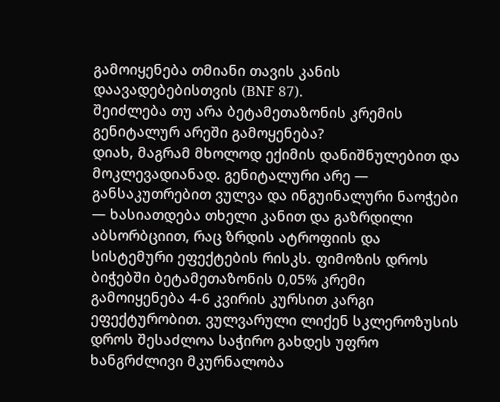გამოიყენება თმიანი თავის კანის დაავადებებისთვის (BNF 87).
შეიძლება თუ არა ბეტამეთაზონის კრემის გენიტალურ არეში გამოყენება?
დიახ, მაგრამ მხოლოდ ექიმის დანიშნულებით და მოკლევადიანად. გენიტალური არე — განსაკუთრებით ვულვა და ინგუინალური ნაოჭები — ხასიათდება თხელი კანით და გაზრდილი აბსორბციით, რაც ზრდის ატროფიის და სისტემური ეფექტების რისკს. ფიმოზის დროს ბიჭებში ბეტამეთაზონის 0,05% კრემი გამოიყენება 4-6 კვირის კურსით კარგი ეფექტურობით. ვულვარული ლიქენ სკლეროზუსის დროს შესაძლოა საჭირო გახდეს უფრო ხანგრძლივი მკურნალობა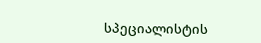სპეციალისტის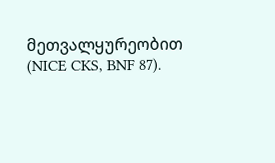მეთვალყურეობით (NICE CKS, BNF 87).